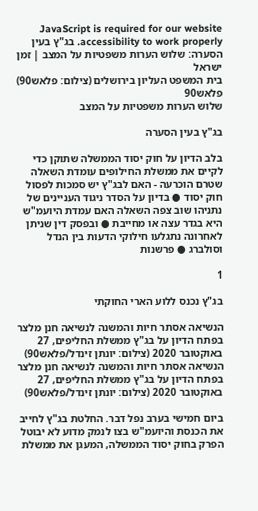JavaScript is required for our website accessibility to work properly. בג"ץ בעין הסערה: שלוש הערות משפטיות על המצב | זמן ישראל
בית המשפט העליון בירושלים (צילום: פלאש90)
פלאש90
שלוש הערות משפטיות על המצב

בג"ץ בעין הסערה

בלב הדיון על חוק יסוד הממשלה שתוקן כדי לקיים את ממשלת החילופים עומדת השאלה שטרם הוכרעה - האם לבג"ץ יש סמכות לפסול חוק יסוד ● בדיון על הסדר ניגוד העניינים של נתניהו שוב צפה השאלה האם עמדת היועמ"ש היא בגדר עצה או מחייבת ● ובפסק דין שניתן לאחרונה נתגלעו חילוקי הדעות בין הנדל וסולברג ● פרשנות

1

בג"ץ נכנס ללוע הארי החוקתי

הנשיאה אסתר חיות והמשנה לנשיאה חנן מלצר בפתח הדיון על בג"ץ ממשלת החליפים, 27 באוקטובר 2020 (צילום: יונתן זינדל/פלאש90)
הנשיאה אסתר חיות והמשנה לנשיאה חנן מלצר בפתח הדיון על בג"ץ ממשלת החליפים, 27 באוקטובר 2020 (צילום: יונתן זינדל/פלאש90)

ביום חמישי בערב נפל דבר. החלטת בג"ץ לחייב את הכנסת והיועמ"ש בצו לנמק מדוע לא יבוטל הפרק בחוק יסוד הממשלה, המעגן את ממשלת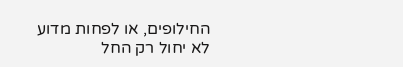החילופים, או לפחות מדוע לא יחול רק החל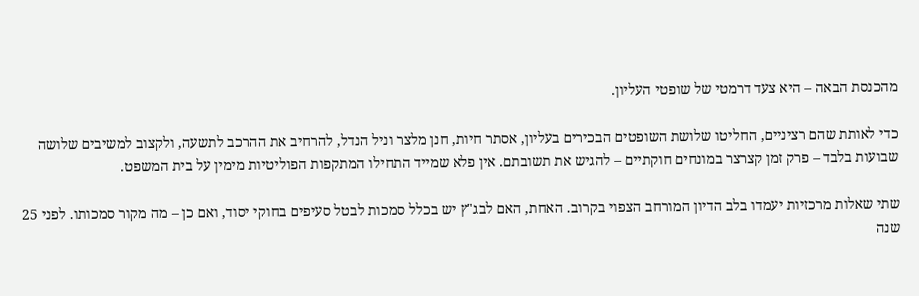מהכנסת הבאה – היא צעד דרמטי של שופטי העליון.

כדי לאותת שהם רציניים, החליטו שלושת השופטים הבכירים בעליון, אסתר חיות, חנן מלצר וניל הנדל, להרחיב את ההרכב לתשעה, ולקצוב למשיבים שלושה שבועות בלבד – פרק זמן קצרצר במונחים חוקתיים – להגיש את תשובתם. אין פלא שמייד התחילו המתקפות הפוליטיות מימין על בית המשפט.

שתי שאלות מרכזיות יעמדו בלב הדיון המורחב הצפוי בקרוב. האחת, האם לבג"ץ יש בכלל סמכות לבטל סעיפים בחוקי יסוד, ואם כן – מה מקור סמכותו. לפני 25 שנה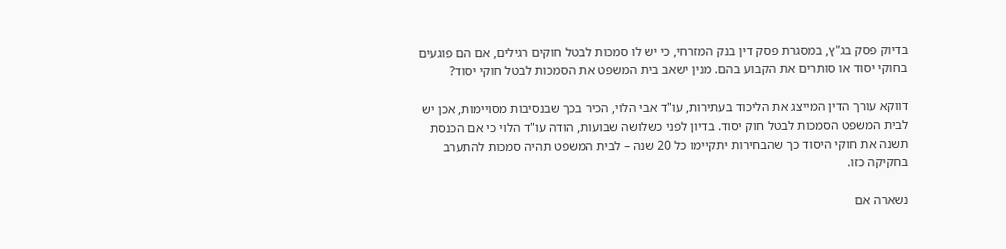בדיוק פסק בג"ץ, במסגרת פסק דין בנק המזרחי, כי יש לו סמכות לבטל חוקים רגילים, אם הם פוגעים בחוקי יסוד או סותרים את הקבוע בהם. מנין ישאב בית המשפט את הסמכות לבטל חוקי יסוד?

דווקא עורך הדין המייצג את הליכוד בעתירות, עו"ד אבי הלוי, הכיר בכך שבנסיבות מסויימות, אכן יש לבית המשפט הסמכות לבטל חוק יסוד. בדיון לפני כשלושה שבועות, הודה עו"ד הלוי כי אם הכנסת תשנה את חוקי היסוד כך שהבחירות יתקיימו כל 20 שנה – לבית המשפט תהיה סמכות להתערב בחקיקה כזו.

נשארה אם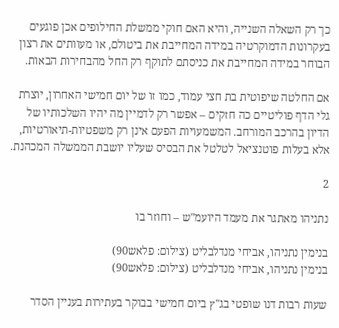כך רק השאלה השנייה, והיא האם חוקי ממשלת החילופים אכן פוגעים בעקרונות הדמוקרטיה במידה המחייבת את ביטולם, או מעוותים את רצון הבוחר במידה המחייבת את כניסתם לתוקף רק החל מהבחירות הבאות.

אם החלטה שיפוטית בת חצי עמוד, כמו זו של יום חמישי האחרון, יוצרת גלי הדף פוליטיים כה חזקים – אפשר רק לדמיין מה יהיו השלכותיו של הדיון בהרכב המורחב. המשמעויות הפעם אינן רק משפטיות-תיאורטיות, אלא בעלות פוטנציאל לטלטל את הבסיס שעליו יושבת הממשלה המכהנת.

2

נתניהו מאתגר את מעמד היועמ"ש – וחוזר בו

בנימין נתניהו, אביחי מנדלבליט (צילום: פלאש90)
בנימין נתניהו, אביחי מנדלבליט (צילום: פלאש90)

שעות רבות דנו שופטי בג"ץ ביום חמישי בבוקר בעתירות בעניין הסדר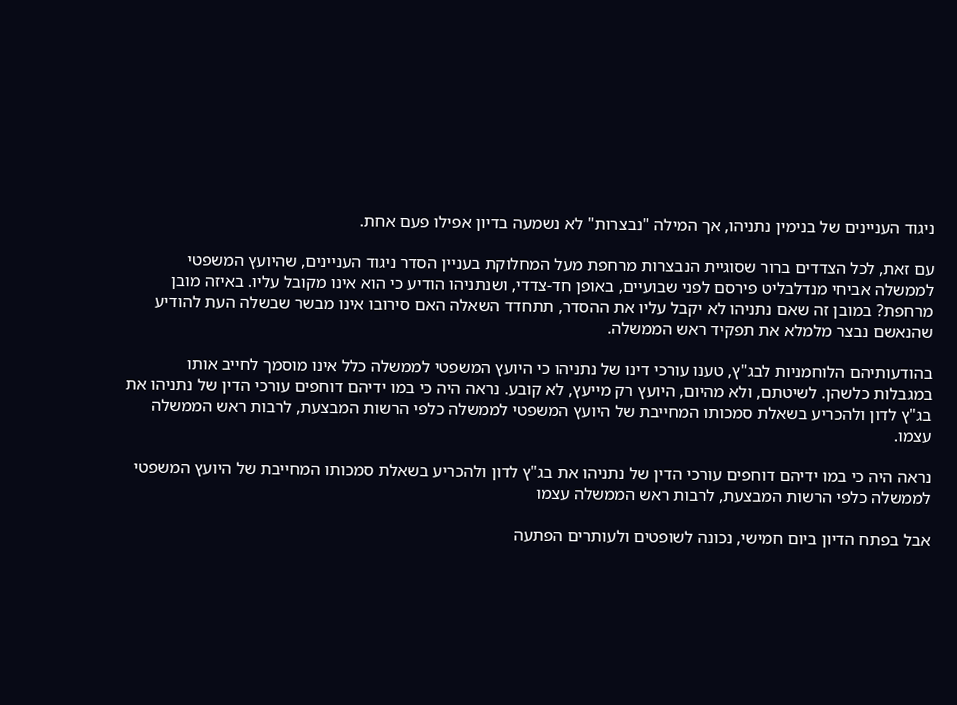ניגוד העניינים של בנימין נתניהו, אך המילה "נבצרות" לא נשמעה בדיון אפילו פעם אחת.

עם זאת, לכל הצדדים ברור שסוגיית הנבצרות מרחפת מעל המחלוקת בעניין הסדר ניגוד העניינים, שהיועץ המשפטי לממשלה אביחי מנדלבליט פירסם לפני שבועיים, באופן חד-צדדי, ושנתניהו הודיע כי הוא אינו מקובל עליו. באיזה מובן מרחפת? במובן זה שאם נתניהו לא יקבל עליו את ההסדר, תתחדד השאלה האם סירובו אינו מבשר שבשלה העת להודיע שהנאשם נבצר מלמלא את תפקיד ראש הממשלה.

בהודעותיהם הלוחמניות לבג"ץ, טענו עורכי דינו של נתניהו כי היועץ המשפטי לממשלה כלל אינו מוסמך לחייב אותו במגבלות כלשהן. לשיטתם, ולא מהיום, היועץ רק מייעץ, לא קובע. נראה היה כי במו ידיהם דוחפים עורכי הדין של נתניהו את בג"ץ לדון ולהכריע בשאלת סמכותו המחייבת של היועץ המשפטי לממשלה כלפי הרשות המבצעת, לרבות ראש הממשלה עצמו.

נראה היה כי במו ידיהם דוחפים עורכי הדין של נתניהו את בג"ץ לדון ולהכריע בשאלת סמכותו המחייבת של היועץ המשפטי לממשלה כלפי הרשות המבצעת, לרבות ראש הממשלה עצמו

אבל בפתח הדיון ביום חמישי, נכונה לשופטים ולעותרים הפתעה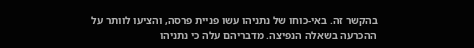בהקשר זה. באי-כוחו של נתניהו עשו פניית פרסה, והציעו לוותר על ההכרעה בשאלה הנפיצה. מדבריהם עלה כי נתניהו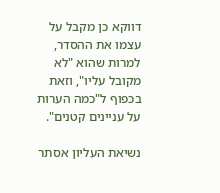דווקא כן מקבל על עצמו את ההסדר, למרות שהוא "לא מקובל עליו", וזאת בכפוף ל"כמה הערות על עניינים קטנים".

נשיאת העליון אסתר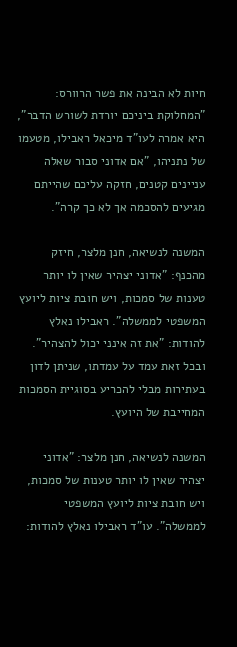חיות לא הבינה את פשר הרוורס: "המחלוקת ביניכם יורדת לשורש הדבר", היא אמרה לעו"ד מיכאל ראבילו, מטעמו של נתניהו, "אם אדוני סבור שאלה עניינים קטנים, חזקה עליכם שהייתם מגיעים להסכמה אך לא כך קרה".

המשנה לנשיאה, חנן מלצר, חיזק מהכנף: "אדוני יצהיר שאין לו יותר טענות של סמכות, ויש חובת ציות ליועץ המשפטי לממשלה". ראבילו נאלץ להודות: "את זה אינני יכול להצהיר". ובכל זאת עמד על עמדתו, שניתן לדון בעתירות מבלי להכריע בסוגיית הסמכות המחייבת של היועץ.

המשנה לנשיאה, חנן מלצר: "אדוני יצהיר שאין לו יותר טענות של סמכות, ויש חובת ציות ליועץ המשפטי לממשלה". עו"ד ראבילו נאלץ להודות: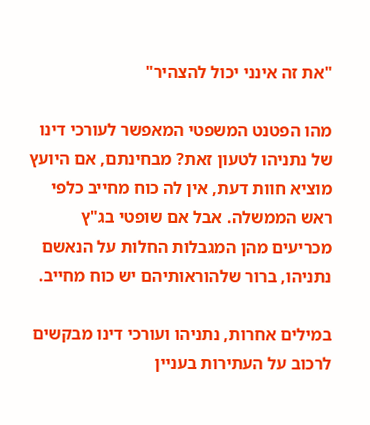"את זה אינני יכול להצהיר"

מהו הפטנט המשפטי המאפשר לעורכי דינו של נתניהו לטעון זאת? מבחינתם, אם היועץ מוציא חוות דעת, אין לה כוח מחייב כלפי ראש הממשלה. אבל אם שופטי בג"ץ מכריעים מהן המגבלות החלות על הנאשם נתניהו, ברור שלהוראותיהם יש כוח מחייב.

במילים אחרות, נתניהו ועורכי דינו מבקשים לרכוב על העתירות בעניין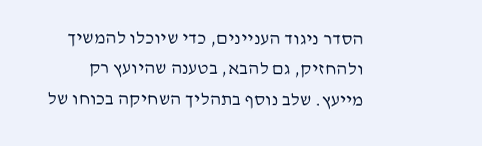הסדר ניגוד העניינים, כדי שיוכלו להמשיך ולהחזיק, גם להבא, בטענה שהיועץ רק מייעץ. שלב נוסף בתהליך השחיקה בכוחו של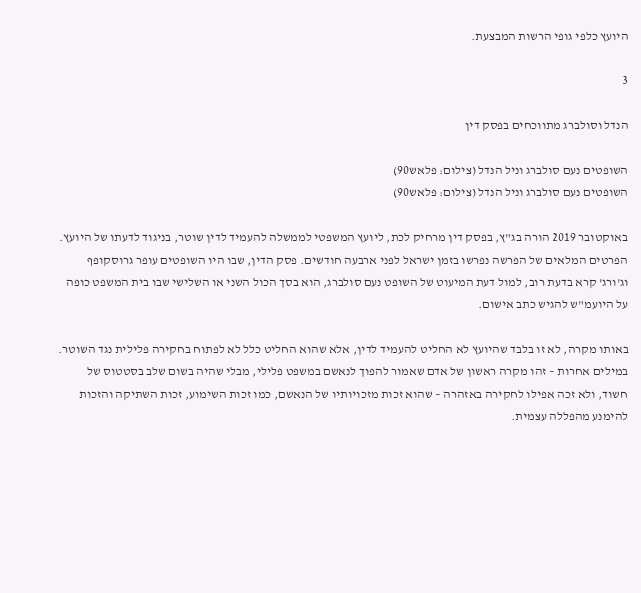היועץ כלפי גופי הרשות המבצעת.

3

הנדל וסולברג מתווכחים בפסק דין

השופטים נעם סולברג וניל הנדל (צילום: פלאש90)
השופטים נעם סולברג וניל הנדל (צילום: פלאש90)

באוקטובר 2019 הורה בג"ץ, בפסק דין מרחיק לכת, ליועץ המשפטי לממשלה להעמיד לדין שוטר, בניגוד לדעתו של היועץ. הפרטים המלאים של הפרשה נפרשו בזמן ישראל לפני ארבעה חודשים. פסק הדין, שבו היו השופטים עופר גרוסקופף וג'ורג' קרא בדעת רוב, למול דעת המיעוט של השופט נעם סולברג, הוא בסך הכול השני או השלישי שבו בית המשפט כופה על היועמ"ש להגיש כתב אישום.

באותו מקרה, לא זו בלבד שהיועץ לא החליט להעמיד לדין, אלא שהוא החליט כלל לא לפתוח בחקירה פלילית נגד השוטר. במילים אחרות – זהו מקרה ראשון של אדם שאמור להפוך לנאשם במשפט פלילי, מבלי שהיה בשום שלב בסטטוס של חשוד, ולא זכה אפילו לחקירה באזהרה – שהוא זכות מזכויותיו של הנאשם, כמו זכות השימוע, זכות השתיקה והזכות להימנע מהפללה עצמית.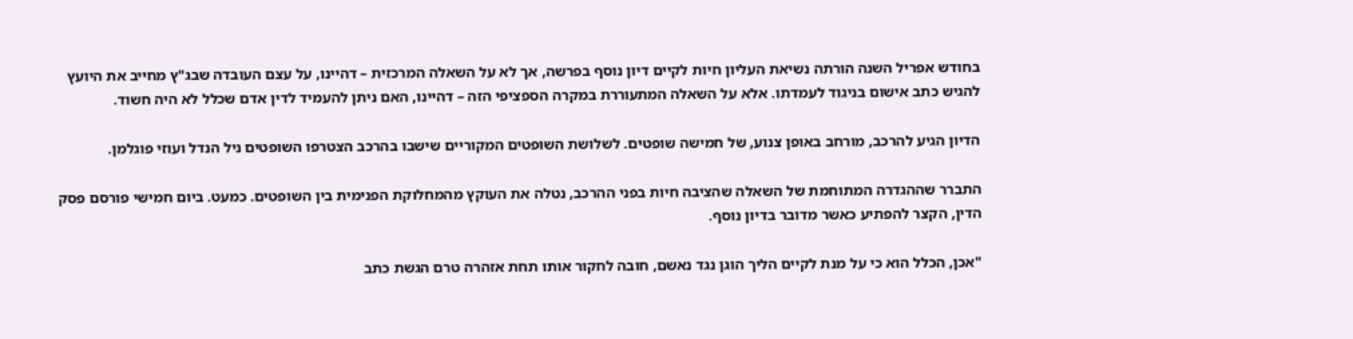בחודש אפריל השנה הורתה נשיאת העליון חיות לקיים דיון נוסף בפרשה, אך לא על השאלה המרכזית – דהיינו, על עצם העובדה שבג"ץ מחייב את היועץ להגיש כתב אישום בניגוד לעמדתו. אלא על השאלה המתעוררת במקרה הספציפי הזה – דהיינו, האם ניתן להעמיד לדין אדם שכלל לא היה חשוד.

הדיון הגיע להרכב, מורחב באופן צנוע, של חמישה שופטים. לשלושת השופטים המקוריים שישבו בהרכב הצטרפו השופטים ניל הנדל ועוזי פוגלמן.

התברר שההגדרה המתוחמת של השאלה שהציבה חיות בפני ההרכב, נטלה את העוקץ מהמחלוקת הפנימית בין השופטים. כמעט. ביום חמישי פורסם פסק הדין, הקצר להפתיע כאשר מדובר בדיון נוסף.

"אכן, הכלל הוא כי על מנת לקיים הליך הוגן נגד נאשם, חובה לחקור אותו תחת אזהרה טרם הגשת כתב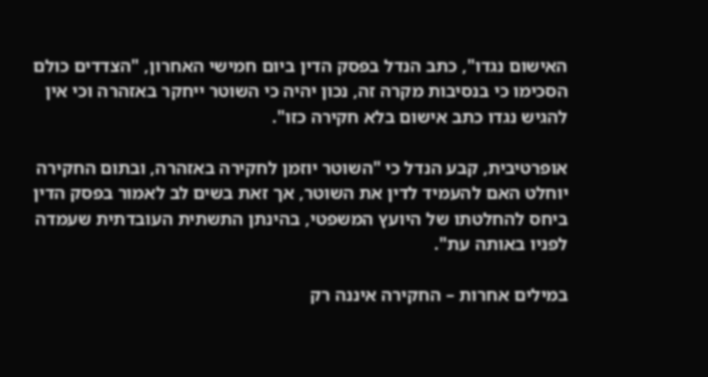האישום נגדו", כתב הנדל בפסק הדין ביום חמישי האחרון, "הצדדים כולם הסכימו כי בנסיבות מקרה זה, נכון יהיה כי השוטר ייחקר באזהרה וכי אין להגיש נגדו כתב אישום בלא חקירה כזו".

אופרטיבית, קבע הנדל כי "השוטר יוזמן לחקירה באזהרה, ובתום החקירה יוחלט האם להעמיד לדין את השוטר, אך זאת בשים לב לאמור בפסק הדין ביחס להחלטתו של היועץ המשפטי, בהינתן התשתית העובדתית שעמדה לפניו באותה עת".

במילים אחרות – החקירה איננה רק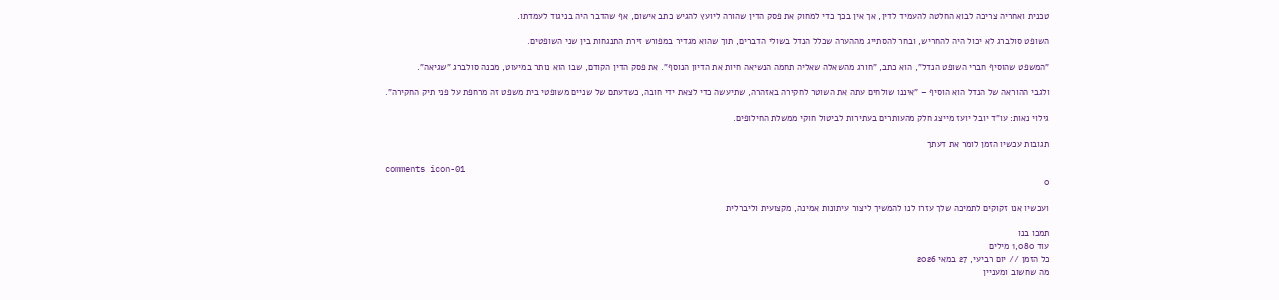טכנית ואחריה צריכה לבוא החלטה להעמיד לדין, אך אין בכך כדי למחוק את פסק הדין שהורה ליועץ להגיש כתב אישום, אף שהדבר היה בניגוד לעמדתו.

השופט סולברג לא יכול היה להחריש, ובחר להסתייג מההערה שכלל הנדל בשולי הדברים, תוך שהוא מגדיר במפורש זירת התנגחות בין שני השופטים.

"המשפט שהוסיף חברי השופט הנדל", הוא כתב, "חורג מהשאלה שאליה תחמה הנשיאה חיות את הדיון הנוסף". את פסק הדין הקודם, שבו הוא נותר במיעוט, מכנה סולברג "שגיאה".

ולגבי ההוראה של הנדל הוא הוסיף – "איננו שולחים עתה את השוטר לחקירה באזהרה, שתיעשה כדי לצאת ידי חובה, כשדעתם של שניים משופטי בית משפט זה מרחפת על פני תיק החקירה".

גילוי נאות: עו"ד יובל יועז מייצג חלק מהעותרים בעתירות לביטול חוקי ממשלת החילופים.

תגובות עכשיו הזמן לומר את דעתך

comments icon-01
0

ועכשיו אנו זקוקים לתמיכה שלך עזרו לנו להמשיך ליצור עיתונות אמינה, מקצועית וליברלית

תמכו בנו
עוד 1,080 מילים
כל הזמן // יום רביעי, 27 במאי 2026
מה שחשוב ומעניין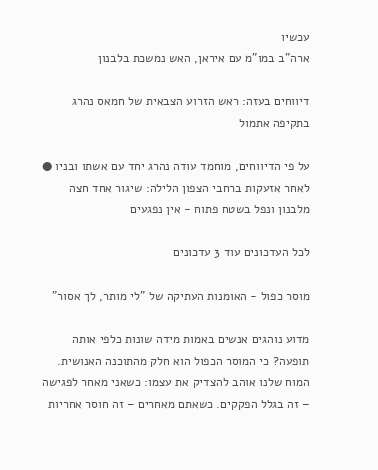עכשיו
ארה"ב במו"מ עם איראן, האש נמשכת בלבנון

דיווחים בעזה: ראש הזרוע הצבאית של חמאס נהרג בתקיפה אתמול

על פי הדיווחים, מוחמד עודה נהרג יחד עם אשתו ובניו ● לאחר אזעקות ברחבי הצפון הלילה: שיגור אחד חצה מלבנון ונפל בשטח פתוח - אין נפגעים

לכל העדכונים עוד 3 עדכונים

מוסר כפול - האומנות העתיקה של "לי מותר, לך אסור"

מדוע נוהגים אנשים באמות מידה שונות כלפי אותה תופעה? כי המוסר הכפול הוא חלק מהתוכנה האנושית. המוח שלנו אוהב להצדיק את עצמו: כשאני מאחר לפגישה – זה בגלל הפקקים. כשאתם מאחרים – זה חוסר אחריות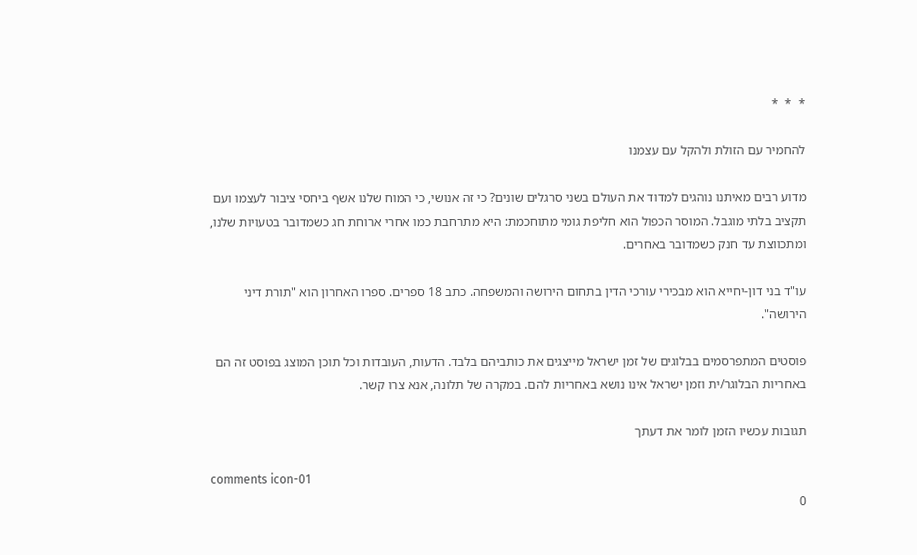*  *  *

להחמיר עם הזולת ולהקל עם עצמנו

מדוע רבים מאיתנו נוהגים למדוד את העולם בשני סרגלים שונים? כי זה אנושי, כי המוח שלנו אשף ביחסי ציבור לעצמו ועם תקציב בלתי מוגבל. המוסר הכפול הוא חליפת גומי מתוחכמת: היא מתרחבת כמו אחרי ארוחת חג כשמדובר בטעויות שלנו, ומתכווצת עד חנק כשמדובר באחרים.

עו"ד בני דון-יחייא הוא מבכירי עורכי הדין בתחום הירושה והמשפחה. כתב 18 ספרים. ספרו האחרון הוא "תורת דיני הירושה".

פוסטים המתפרסמים בבלוגים של זמן ישראל מייצגים את כותביהם בלבד. הדעות, העובדות וכל תוכן המוצג בפוסט זה הם באחריות הבלוגר/ית וזמן ישראל אינו נושא באחריות להם. במקרה של תלונה, אנא צרו קשר.

תגובות עכשיו הזמן לומר את דעתך

comments icon-01
0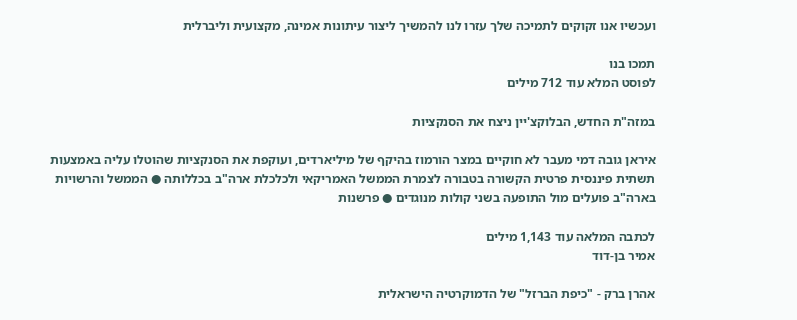ועכשיו אנו זקוקים לתמיכה שלך עזרו לנו להמשיך ליצור עיתונות אמינה, מקצועית וליברלית

תמכו בנו
לפוסט המלא עוד 712 מילים

במזה"ת החדש, הבלוקצ'יין ניצח את הסנקציות

איראן גובה דמי מעבר לא חוקיים במצר הורמוז בהיקף של מיליארדים, ועוקפת את הסנקציות שהוטלו עליה באמצעות תשתית פיננסית פרטית הקשורה בטבורה לצמרת הממשל האמריקאי ולכלכלת ארה"ב בכללותה ● הממשל והרשויות בארה"ב פועלים מול התופעה בשני קולות מנוגדים ● פרשנות

לכתבה המלאה עוד 1,143 מילים
אמיר בן-דוד

אהרן ברק - "כיפת הברזל" של הדמוקרטיה הישראלית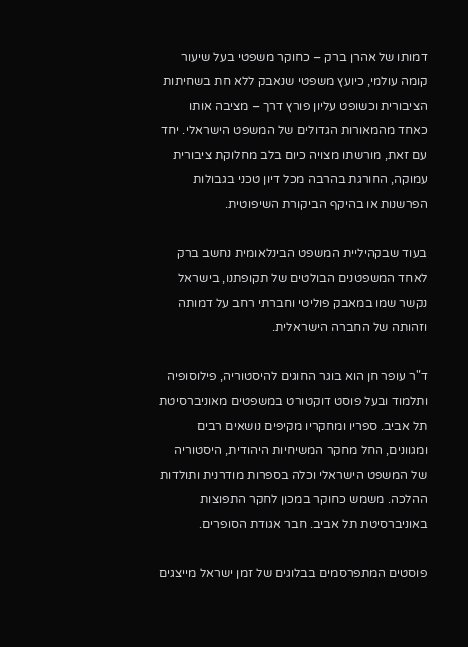דמותו של אהרן ברק – כחוקר משפטי בעל שיעור קומה עולמי, כיועץ משפטי שנאבק ללא חת בשחיתות הציבורית וכשופט עליון פורץ דרך – מציבה אותו כאחד מהמאורות הגדולים של המשפט הישראלי. יחד עם זאת, מורשתו מצויה כיום בלב מחלוקת ציבורית עמוקה, החורגת בהרבה מכל דיון טכני בגבולות הפרשנות או בהיקף הביקורת השיפוטית.

בעוד שבקהיליית המשפט הבינלאומית נחשב ברק לאחד המשפטנים הבולטים של תקופתנו, בישראל נקשר שמו במאבק פוליטי וחברתי רחב על דמותה וזהותה של החברה הישראלית.

ד"ר עופר חן הוא בוגר החוגים להיסטוריה, פילוסופיה ותלמוד ובעל פוסט דוקטורט במשפטים מאוניברסיטת תל אביב. ספריו ומחקריו מקיפים נושאים רבים ומגוונים, החל מחקר המשיחיות היהודית, היסטוריה של המשפט הישראלי וכלה בספרות מודרנית ותולדות ההלכה. משמש כחוקר במכון לחקר התפוצות באוניברסיטת תל אביב. חבר אגודת הסופרים.

פוסטים המתפרסמים בבלוגים של זמן ישראל מייצגים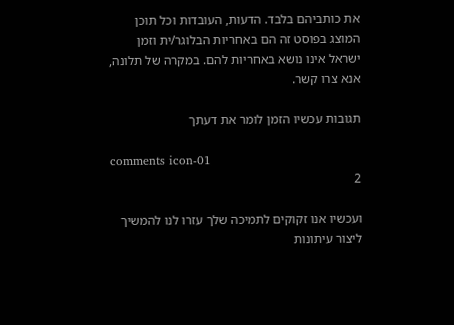את כותביהם בלבד. הדעות, העובדות וכל תוכן המוצג בפוסט זה הם באחריות הבלוגר/ית וזמן ישראל אינו נושא באחריות להם. במקרה של תלונה, אנא צרו קשר.

תגובות עכשיו הזמן לומר את דעתך

comments icon-01
2

ועכשיו אנו זקוקים לתמיכה שלך עזרו לנו להמשיך ליצור עיתונות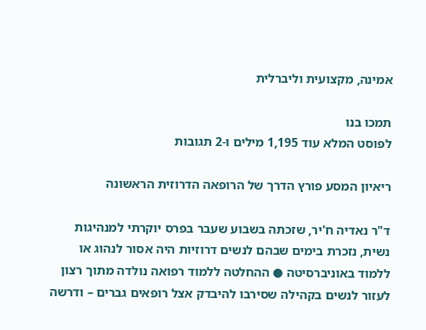אמינה, מקצועית וליברלית

תמכו בנו
לפוסט המלא עוד 1,195 מילים ו-2 תגובות

ריאיון המסע פורץ הדרך של הרופאה הדרוזית הראשונה

ד"ר נאדיה ח'יר, שזכתה בשבוע שעבר בפרס יוקרתי למנהיגות נשית, נזכרת בימים שבהם לנשים דרוזיות היה אסור לנהוג או ללמוד באוניברסיטה ● ההחלטה ללמוד רפואה נולדה מתוך רצון לעזור לנשים בקהילה שסירבו להיבדק אצל רופאים גברים – ודרשה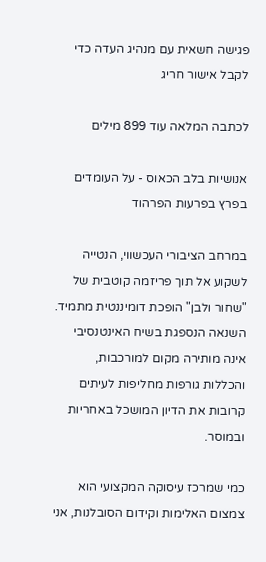פגישה חשאית עם מנהיג העדה כדי לקבל אישור חריג

לכתבה המלאה עוד 899 מילים

אנושיות בלב הכאוס - על העומדים בפרץ בפרעות הפרהוד

במרחב הציבורי העכשווי, הנטייה לשקוע אל תוך פריזמה קוטבית של "שחור ולבן" הופכת דומיננטית מתמיד. השנאה הנספגת בשיח האינטנסיבי אינה מותירה מקום למורכבות, והכללות גורפות מחליפות לעיתים קרובות את הדיון המושכל באחריות ובמוסר.

כמי שמרכז עיסוקה המקצועי הוא צמצום האלימות וקידום הסובלנות, אני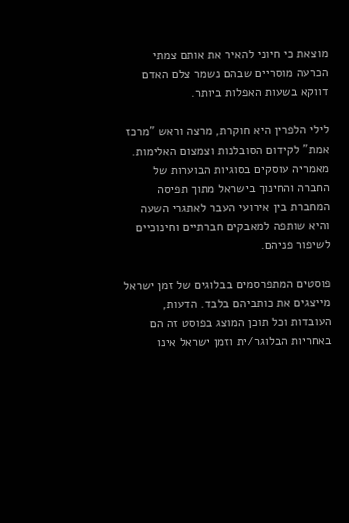מוצאת כי חיוני להאיר את אותם צמתי הכרעה מוסריים שבהם נשמר צלם האדם דווקא בשעות האפלות ביותר.

לילי הלפרין היא חוקרת, מרצה וראש "מרכז אמת" לקידום הסובלנות וצמצום האלימות. מאמריה עוסקים בסוגיות הבוערות של החברה והחינוך בישראל מתוך תפיסה המחברת בין אירועי העבר לאתגרי השעה והיא שותפה למאבקים חברתיים וחינוכיים לשיפור פניהם.

פוסטים המתפרסמים בבלוגים של זמן ישראל מייצגים את כותביהם בלבד. הדעות, העובדות וכל תוכן המוצג בפוסט זה הם באחריות הבלוגר/ית וזמן ישראל אינו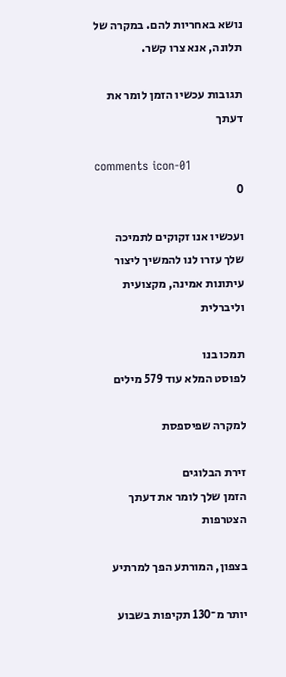נושא באחריות להם. במקרה של תלונה, אנא צרו קשר.

תגובות עכשיו הזמן לומר את דעתך

comments icon-01
0

ועכשיו אנו זקוקים לתמיכה שלך עזרו לנו להמשיך ליצור עיתונות אמינה, מקצועית וליברלית

תמכו בנו
לפוסט המלא עוד 579 מילים

למקרה שפיספסת

זירת הבלוגים
הזמן שלך לומר את דעתך
הצטרפות

בצפון, המורתע הפך למרתיע

יותר מ־130 תקיפות בשבוע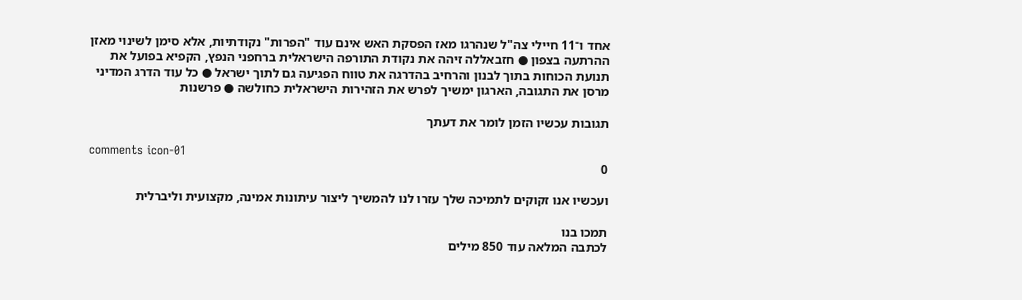אחד ו־11 חיילי צה"ל שנהרגו מאז הפסקת האש אינם עוד "הפרות" נקודתיות, אלא סימן לשינוי מאזן ההרתעה בצפון ● חזבאללה זיהה את נקודת התורפה הישראלית ברחפני הנפץ, הקפיא בפועל את תנועת הכוחות בתוך לבנון והרחיב בהדרגה את טווח הפגיעה גם לתוך ישראל ● כל עוד הדרג המדיני מרסן את התגובה, הארגון ימשיך לפרש את הזהירות הישראלית כחולשה ● פרשנות

תגובות עכשיו הזמן לומר את דעתך

comments icon-01
0

ועכשיו אנו זקוקים לתמיכה שלך עזרו לנו להמשיך ליצור עיתונות אמינה, מקצועית וליברלית

תמכו בנו
לכתבה המלאה עוד 850 מילים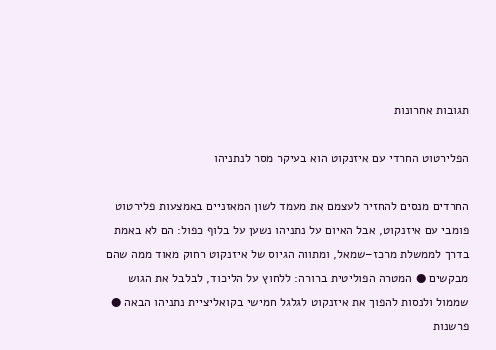תגובות אחרונות

הפלירטוט החרדי עם איזנקוט הוא בעיקר מסר לנתניהו

החרדים מנסים להחזיר לעצמם את מעמד לשון המאזניים באמצעות פלירטוט פומבי עם איזנקוט, אבל האיום על נתניהו נשען על בלוף כפול: הם לא באמת בדרך לממשלת מרכז–שמאל, ומתווה הגיוס של איזנקוט רחוק מאוד ממה שהם מבקשים ● המטרה הפוליטית ברורה: ללחוץ על הליכוד, לבלבל את הגוש שממול ולנסות להפוך את איזנקוט לגלגל חמישי בקואליציית נתניהו הבאה ● פרשנות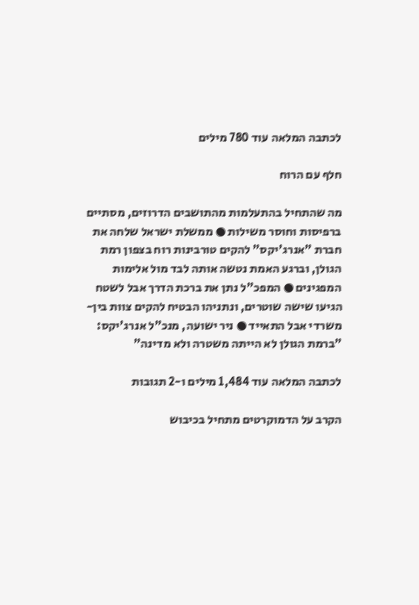לכתבה המלאה עוד 780 מילים

חלף עם הרוח

מה שהתחיל בהתעלמות מהתושבים הדרוזים, מסתיים ברפיסות וחוסר משילות ● ממשלת ישראל שלחה את חברת "אנרג'יקס" להקים טורבינות רוח בצפון רמת הגולן, וברגע האמת נטשה אותה לבד מול אלימות המפגינים ● המפכ"ל נתן את ברכת הדרך אבל לשטח הגיעו שישה שוטרים, ונתניהו הבטיח להקים צוות בין-משרדי אבל התאייד ● ניר ישועה, מנכ"ל אנרג'יקס: "ברמת הגולן לא הייתה משטרה ולא מדינה"

לכתבה המלאה עוד 1,484 מילים ו-2 תגובות

הקרב על הדמוקרטים מתחיל בכיבוש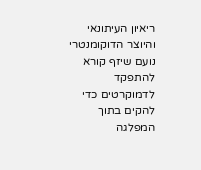ריאיון העיתונאי והיוצר הדוקומנטרי נועם שיזף קורא להתפקד לדמוקרטים כדי להקים בתוך המפלגה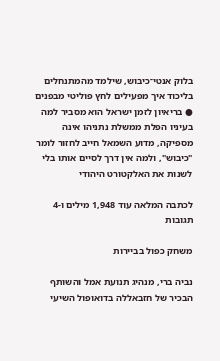בלוק אנטי־כיבוש, שילמד מהמתנחלים בליכוד איך מפעילים לחץ פוליטי מבפנים ● בריאיון לזמן ישראל הוא מסביר למה בעיניו הפלת ממשלת נתניהו אינה מספיקה, מדוע השמאל חייב לחזור לומר "כיבוש", ולמה אין דרך לסיים אותו בלי לשנות את האלקטורט היהודי

לכתבה המלאה עוד 1,948 מילים ו-4 תגובות

משחק כפול בביירות

נביה ברי, מנהיג תנועת אמל והשותף הבכיר של חזבאללה בדואופול השיעי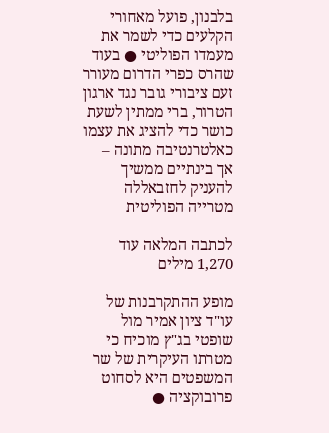בלבנון, פועל מאחורי הקלעים כדי לשמר את מעמדו הפוליטי ● בעוד שהרס כפרי הדרום מעורר זעם ציבורי גובר נגד ארגון הטרור, ברי ממתין לשעת כושר כדי להציג את עצמו כאלטרנטיבה מתונה – אך בינתיים ממשיך להעניק לחזבאללה מטרייה הפוליטית

לכתבה המלאה עוד 1,270 מילים

מופע ההתקרבנות של עו"ד ציון אמיר מול שופטי בג"ץ מוכיח כי מטרתו העיקרית של שר המשפטים היא לסחוט פרובוקציה ●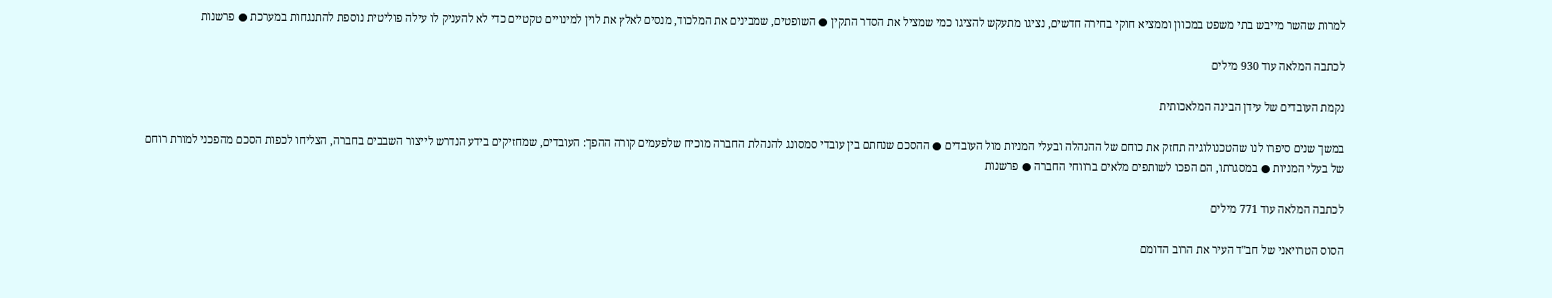למרות שהשר מייבש בתי משפט במכוון וממציא חוקי בחירה חדשים, נציגו מתעקש להציגו כמי שמציל את הסדר התקין ● השופטים, שמבינים את המלכוד, מנסים לאלץ את לוין למינויים טקטיים כדי לא להעניק לו עילה פוליטית נוספת להתנגחות במערכת ● פרשנות

לכתבה המלאה עוד 930 מילים

נקמת העובדים של עידן הבינה המלאכותית

במשך שנים סיפרו לנו שהטכנולוגיה תחזק את כוחם של ההנהלה ובעלי המניות מול העובדים ● ההסכם שנחתם בין עובדי סמסונג להנהלת החברה מוכיח שלפעמים קורה ההפך: העובדים, שמחזיקים בידע הנדרש לייצור השבבים בחברה, הצליחו לכפות הסכם מהפכני למורת רוחם של בעלי המניות ● במסגרתו, הם הפכו לשותפים מלאים ברווחי החברה ● פרשנות

לכתבה המלאה עוד 771 מילים

הסוס הטרויאני של חב"ד העיר את הרוב הדומם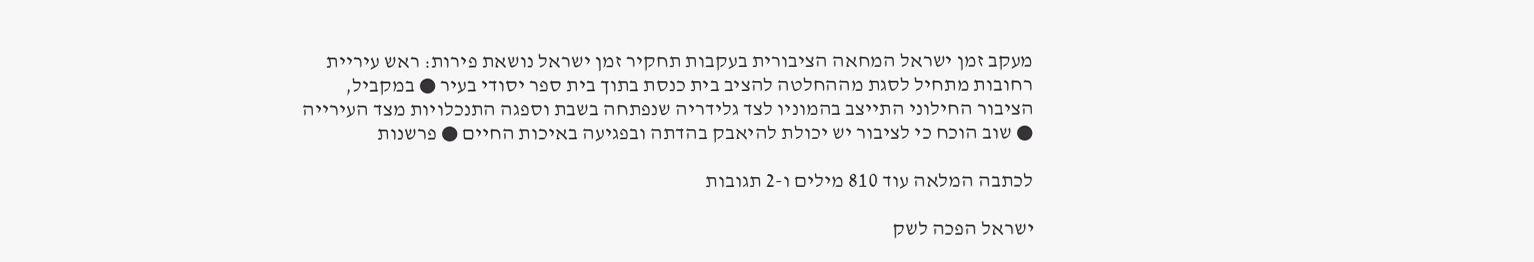מעקב זמן ישראל המחאה הציבורית בעקבות תחקיר זמן ישראל נושאת פירות: ראש עיריית רחובות מתחיל לסגת מההחלטה להציב בית כנסת בתוך בית ספר יסודי בעיר ● במקביל, הציבור החילוני התייצב בהמוניו לצד גלידריה שנפתחה בשבת וספגה התנכלויות מצד העירייה ● שוב הוכח כי לציבור יש יכולת להיאבק בהדתה ובפגיעה באיכות החיים ● פרשנות

לכתבה המלאה עוד 810 מילים ו-2 תגובות

ישראל הפכה לשק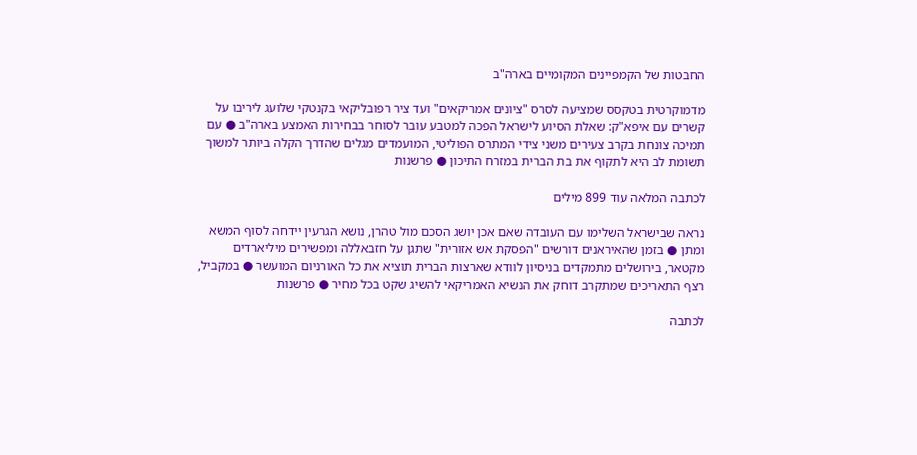החבטות של הקמפיינים המקומיים בארה"ב

מדמוקרטית בטקסס שמציעה לסרס "ציונים אמריקאים" ועד ציר רפובליקאי בקנטקי שלועג ליריבו על קשרים עם איפא"ק: שאלת הסיוע לישראל הפכה למטבע עובר לסוחר בבחירות האמצע בארה"ב ● עם תמיכה צונחת בקרב צעירים משני צידי המתרס הפוליטי, המועמדים מגלים שהדרך הקלה ביותר למשוך תשומת לב היא לתקוף את בת הברית במזרח התיכון ● פרשנות

לכתבה המלאה עוד 899 מילים

נראה שבישראל השלימו עם העובדה שאם אכן יושג הסכם מול טהרן, נושא הגרעין יידחה לסוף המשא ומתן ● בזמן שהאיראנים דורשים "הפסקת אש אזורית" שתגן על חזבאללה ומפשירים מיליארדים מקטאר, בירושלים מתמקדים בניסיון לוודא שארצות הברית תוציא את כל האורניום המועשר ● במקביל, רצף התאריכים שמתקרב דוחק את הנשיא האמריקאי להשיג שקט בכל מחיר ● פרשנות

לכתבה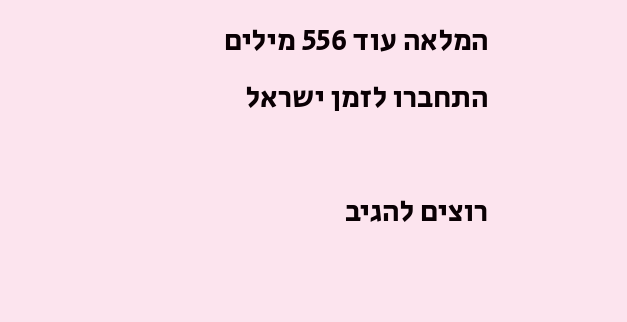המלאה עוד 556 מילים
התחברו לזמן ישראל

רוצים להגיב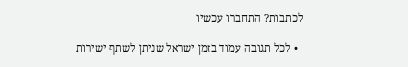לכתבות? התחברו עכשיו

  • לכל תגובה עמוד בזמן ישראל שניתן לשתף ישירות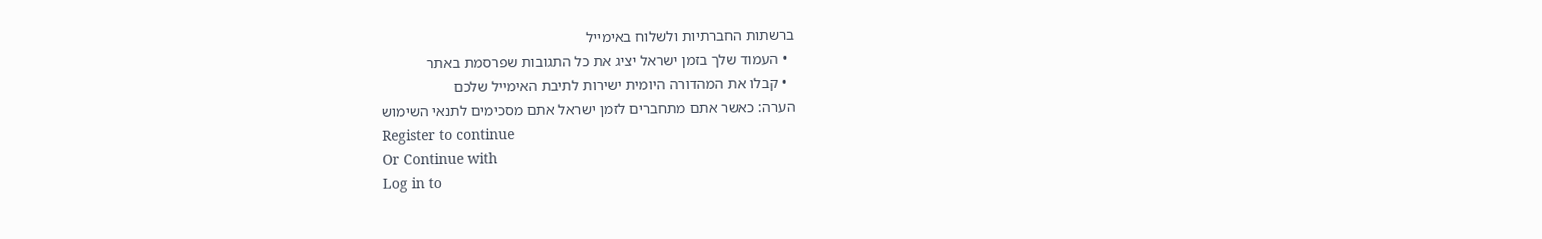ברשתות החברתיות ולשלוח באימייל
  • העמוד שלך בזמן ישראל יציג את כל התגובות שפרסמת באתר
  • קבלו את המהדורה היומית ישירות לתיבת האימייל שלכם
הערה: כאשר אתם מתחברים לזמן ישראל אתם מסכימים לתנאי השימוש
Register to continue
Or Continue with
Log in to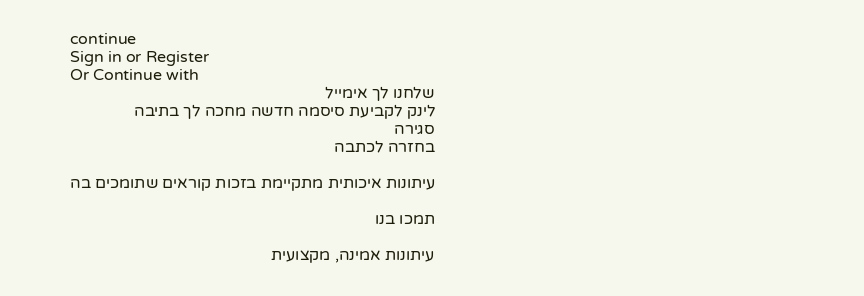continue
Sign in or Register
Or Continue with
שלחנו לך אימייל
לינק לקביעת סיסמה חדשה מחכה לך בתיבה
סגירה
בחזרה לכתבה

עיתונות איכותית מתקיימת בזכות קוראים שתומכים בה

תמכו בנו

עיתונות אמינה, מקצועית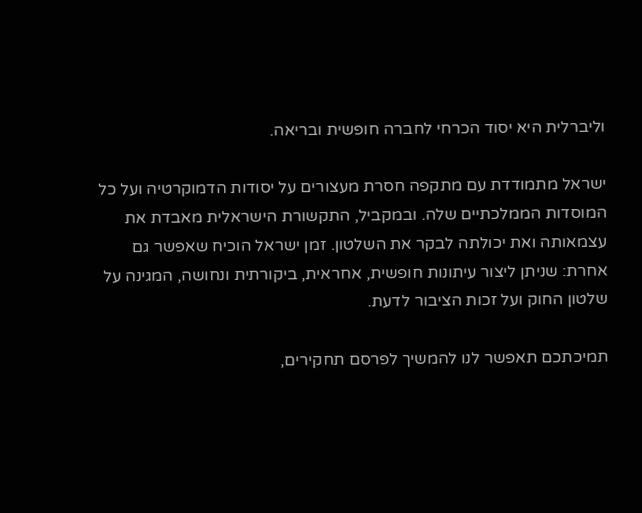וליברלית היא יסוד הכרחי לחברה חופשית ובריאה.

ישראל מתמודדת עם מתקפה חסרת מעצורים על יסודות הדמוקרטיה ועל כל המוסדות הממלכתיים שלה. ובמקביל, התקשורת הישראלית מאבדת את עצמאותה ואת יכולתה לבקר את השלטון. זמן ישראל הוכיח שאפשר גם אחרת: שניתן ליצור עיתונות חופשית, אחראית, ביקורתית ונחושה, המגינה על שלטון החוק ועל זכות הציבור לדעת.

תמיכתכם תאפשר לנו להמשיך לפרסם תחקירים,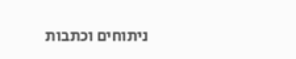ניתוחים וכתבות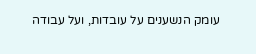עומק הנשענים על עובדות, ועל עבודה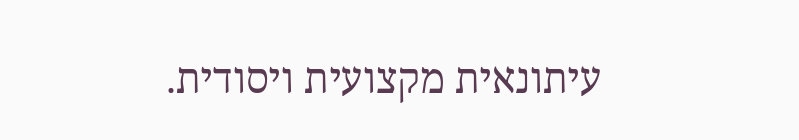עיתונאית מקצועית ויסודית.